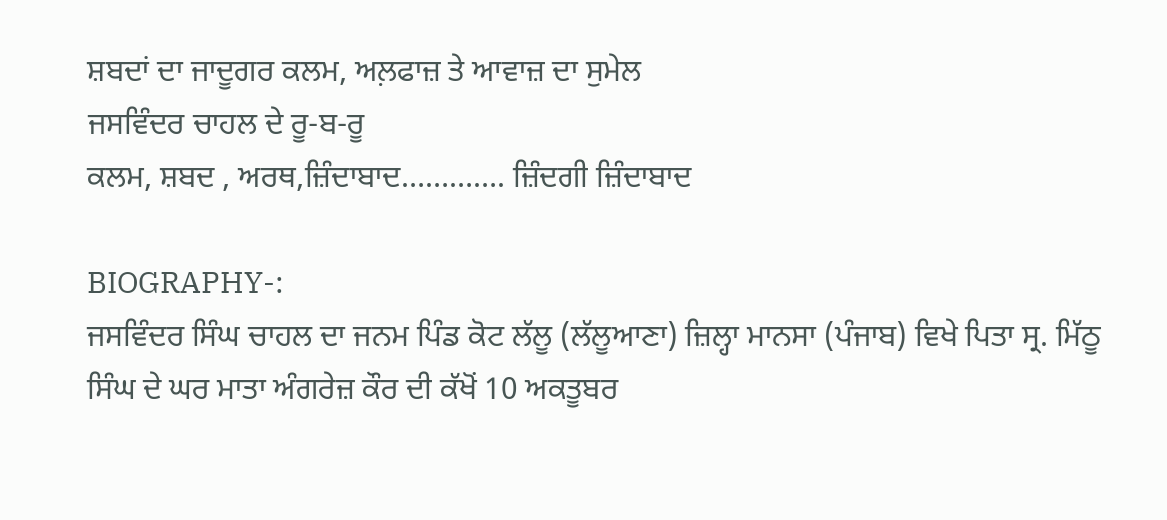ਸ਼ਬਦਾਂ ਦਾ ਜਾਦੂਗਰ ਕਲਮ, ਅਲ਼ਫਾਜ਼ ਤੇ ਆਵਾਜ਼ ਦਾ ਸੁਮੇਲ
ਜਸਵਿੰਦਰ ਚਾਹਲ ਦੇ ਰੂ-ਬ-ਰੂ
ਕਲਮ, ਸ਼ਬਦ , ਅਰਥ,ਜ਼ਿੰਦਾਬਾਦ…………. ਜ਼ਿੰਦਗੀ ਜ਼ਿੰਦਾਬਾਦ

BIOGRAPHY-:
ਜਸਵਿੰਦਰ ਸਿੰਘ ਚਾਹਲ ਦਾ ਜਨਮ ਪਿੰਡ ਕੋਟ ਲੱਲੂ (ਲੱਲੂਆਣਾ) ਜ਼ਿਲ੍ਹਾ ਮਾਨਸਾ (ਪੰਜਾਬ) ਵਿਖੇ ਪਿਤਾ ਸ੍ਰ. ਮਿੱਠੂ ਸਿੰਘ ਦੇ ਘਰ ਮਾਤਾ ਅੰਗਰੇਜ਼ ਕੌਰ ਦੀ ਕੱਖੋਂ 10 ਅਕਤੂਬਰ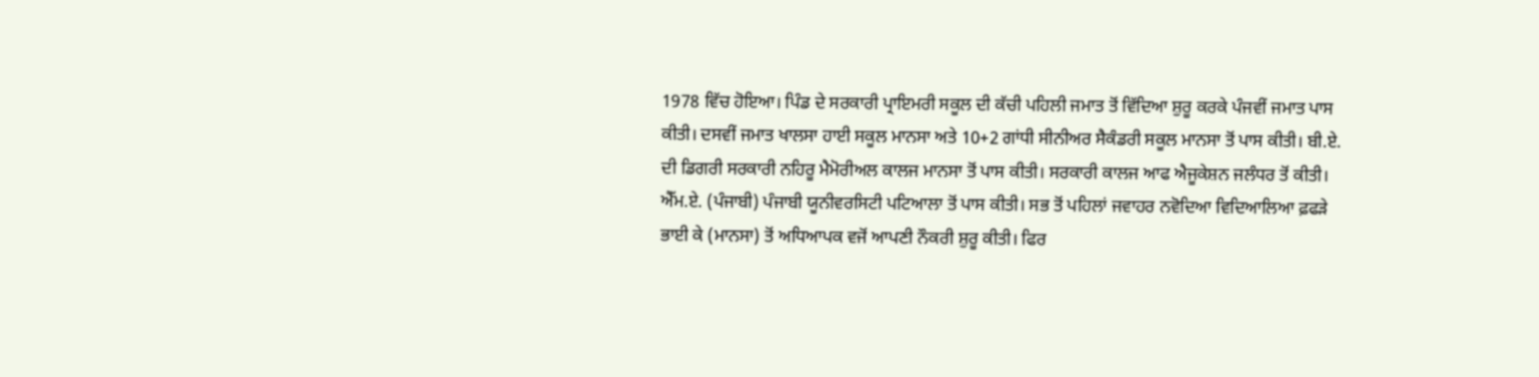1978 ਵਿੱਚ ਹੋਇਆ। ਪਿੰਡ ਦੇ ਸਰਕਾਰੀ ਪ੍ਰਾਇਮਰੀ ਸਕੂਲ ਦੀ ਕੱਚੀ ਪਹਿਲੀ ਜਮਾਤ ਤੋਂ ਵਿੱਦਿਆ ਸ਼ੁਰੂ ਕਰਕੇ ਪੰਜਵੀਂ ਜਮਾਤ ਪਾਸ ਕੀਤੀ। ਦਸਵੀਂ ਜਮਾਤ ਖਾਲਸਾ ਹਾਈ ਸਕੂਲ ਮਾਨਸਾ ਅਤੇ 10+2 ਗਾਂਧੀ ਸੀਨੀਅਰ ਸੈਕੰਡਰੀ ਸਕੂਲ ਮਾਨਸਾ ਤੋਂ ਪਾਸ ਕੀਤੀ। ਬੀ.ਏ. ਦੀ ਡਿਗਰੀ ਸਰਕਾਰੀ ਨਹਿਰੂ ਮੈਮੋਰੀਅਲ ਕਾਲਜ ਮਾਨਸਾ ਤੋਂ ਪਾਸ ਕੀਤੀ। ਸਰਕਾਰੀ ਕਾਲਜ ਆਫ ਐਜੂਕੇਸ਼ਨ ਜਲੰਧਰ ਤੋਂ ਕੀਤੀ। ਐੱਮ.ਏ. (ਪੰਜਾਬੀ) ਪੰਜਾਬੀ ਯੂਨੀਵਰਸਿਟੀ ਪਟਿਆਲਾ ਤੋਂ ਪਾਸ ਕੀਤੀ। ਸਭ ਤੋਂ ਪਹਿਲਾਂ ਜਵਾਹਰ ਨਵੋਦਿਆ ਵਿਦਿਆਲਿਆ ਫ਼ਫੜੇ ਭਾਈ ਕੇ (ਮਾਨਸਾ) ਤੋਂ ਅਧਿਆਪਕ ਵਜੋਂ ਆਪਣੀ ਨੌਕਰੀ ਸ਼ੁਰੂ ਕੀਤੀ। ਫਿਰ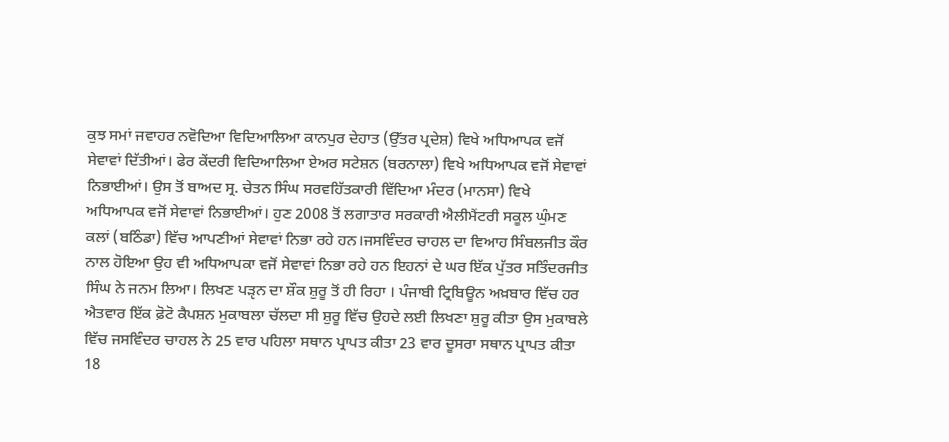ਕੁਝ ਸਮਾਂ ਜਵਾਹਰ ਨਵੋਦਿਆ ਵਿਦਿਆਲਿਆ ਕਾਨਪੁਰ ਦੇਹਾਤ (ਉੱਤਰ ਪ੍ਰਦੇਸ਼) ਵਿਖੇ ਅਧਿਆਪਕ ਵਜੋਂ ਸੇਵਾਵਾਂ ਦਿੱਤੀਆਂ। ਫੇਰ ਕੇਂਦਰੀ ਵਿਦਿਆਲਿਆ ਏਅਰ ਸਟੇਸ਼ਨ (ਬਰਨਾਲਾ) ਵਿਖੇ ਅਧਿਆਪਕ ਵਜੋਂ ਸੇਵਾਵਾਂ ਨਿਭਾਈਆਂ। ਉਸ ਤੋਂ ਬਾਅਦ ਸ੍ਰ. ਚੇਤਨ ਸਿੰਘ ਸਰਵਹਿੱਤਕਾਰੀ ਵਿੱਦਿਆ ਮੰਦਰ (ਮਾਨਸਾ) ਵਿਖੇ ਅਧਿਆਪਕ ਵਜੋਂ ਸੇਵਾਵਾਂ ਨਿਭਾਈਆਂ। ਹੁਣ 2008 ਤੋਂ ਲਗਾਤਾਰ ਸਰਕਾਰੀ ਐਲੀਮੈਂਟਰੀ ਸਕੂਲ ਘੁੰਮਣ ਕਲਾਂ (ਬਠਿੰਡਾ) ਵਿੱਚ ਆਪਣੀਆਂ ਸੇਵਾਵਾਂ ਨਿਭਾ ਰਹੇ ਹਨ।ਜਸਵਿੰਦਰ ਚਾਹਲ ਦਾ ਵਿਆਹ ਸਿੰਬਲਜੀਤ ਕੌਰ ਨਾਲ ਹੋਇਆ ਉਹ ਵੀ ਅਧਿਆਪਕਾ ਵਜੋਂ ਸੇਵਾਵਾਂ ਨਿਭਾ ਰਹੇ ਹਨ ਇਹਨਾਂ ਦੇ ਘਰ ਇੱਕ ਪੁੱਤਰ ਸਤਿੰਦਰਜੀਤ ਸਿੰਘ ਨੇ ਜਨਮ ਲਿਆ। ਲਿਖਣ ਪੜੵਨ ਦਾ ਸ਼ੌਕ ਸ਼ੁਰੂ ਤੋਂ ਹੀ ਰਿਹਾ । ਪੰਜਾਬੀ ਟ੍ਰਿਬਿਊਨ ਅਖ਼ਬਾਰ ਵਿੱਚ ਹਰ ਐਤਵਾਰ ਇੱਕ ਫ਼ੋਟੋ ਕੈਪਸ਼ਨ ਮੁਕਾਬਲਾ ਚੱਲਦਾ ਸੀ ਸ਼ੁਰੂ ਵਿੱਚ ਉਹਦੇ ਲਈ ਲਿਖਣਾ ਸ਼ੁਰੂ ਕੀਤਾ ਉਸ ਮੁਕਾਬਲੇ ਵਿੱਚ ਜਸਵਿੰਦਰ ਚਾਹਲ ਨੇ 25 ਵਾਰ ਪਹਿਲਾ ਸਥਾਨ ਪ੍ਰਾਪਤ ਕੀਤਾ 23 ਵਾਰ ਦੂਸਰਾ ਸਥਾਨ ਪ੍ਰਾਪਤ ਕੀਤਾ 18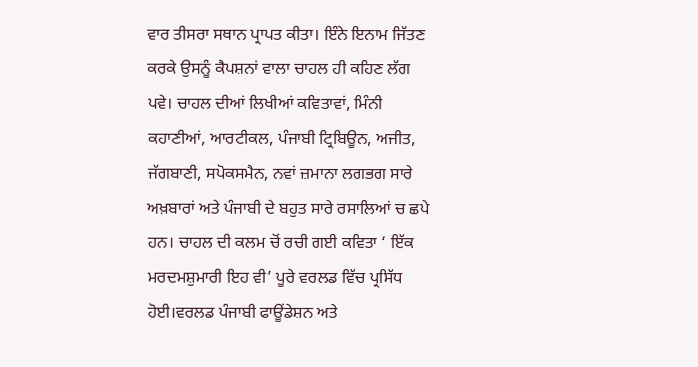ਵਾਰ ਤੀਸਰਾ ਸਥਾਨ ਪ੍ਰਾਪਤ ਕੀਤਾ। ਇੰਨੇ ਇਨਾਮ ਜਿੱਤਣ ਕਰਕੇ ਉਸਨੂੰ ਕੈਪਸ਼ਨਾਂ ਵਾਲਾ ਚਾਹਲ ਹੀ ਕਹਿਣ ਲੱਗ ਪਵੇ। ਚਾਹਲ ਦੀਆਂ ਲਿਖੀਆਂ ਕਵਿਤਾਵਾਂ, ਮਿੰਨੀ ਕਹਾਣੀਆਂ, ਆਰਟੀਕਲ, ਪੰਜਾਬੀ ਟ੍ਰਿਬਿਊਨ, ਅਜੀਤ, ਜੱਗਬਾਣੀ, ਸਪੋਕਸਮੈਨ, ਨਵਾਂ ਜ਼ਮਾਨਾ ਲਗਭਗ ਸਾਰੇ ਅਖ਼ਬਾਰਾਂ ਅਤੇ ਪੰਜਾਬੀ ਦੇ ਬਹੁਤ ਸਾਰੇ ਰਸਾਲਿਆਂ ਚ ਛਪੇ ਹਨ। ਚਾਹਲ ਦੀ ਕਲਮ ਚੋਂ ਰਚੀ ਗਈ ਕਵਿਤਾ ‘ ਇੱਕ ਮਰਦਮਸ਼ੁਮਾਰੀ ਇਹ ਵੀ’ ਪੂਰੇ ਵਰਲਡ ਵਿੱਚ ਪ੍ਰਸਿੱਧ ਹੋਈ।ਵਰਲਡ ਪੰਜਾਬੀ ਫਾਊਂਡੇਸ਼ਨ ਅਤੇ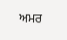ਅਮਰ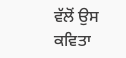ਵੱਲੋਂ ਉਸ ਕਵਿਤਾ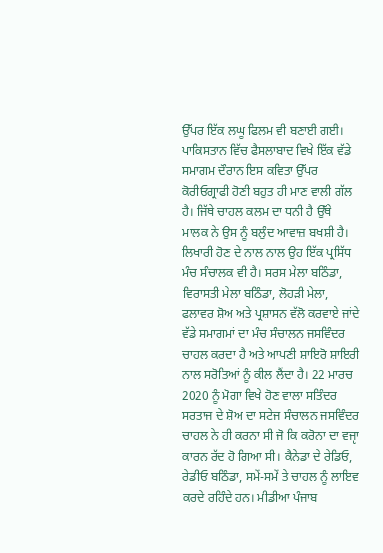ਉੱਪਰ ਇੱਕ ਲਘੂ ਫਿਲਮ ਵੀ ਬਣਾਈ ਗਈ। ਪਾਕਿਸਤਾਨ ਵਿੱਚ ਫੈਸਲਾਬਾਦ ਵਿਖੇ ਇੱਕ ਵੱਡੇ ਸਮਾਗਮ ਦੌਰਾਨ ਇਸ ਕਵਿਤਾ ਉੱਪਰ ਕੋਰੀਓਗ੍ਰਾਫੀ ਹੋਣੀ ਬਹੁਤ ਹੀ ਮਾਣ ਵਾਲੀ ਗੱਲ ਹੈ। ਜਿੱਥੇ ਚਾਹਲ ਕਲਮ ਦਾ ਧਨੀ ਹੈ ਉੱਥੇ ਮਾਲਕ ਨੇ ਉਸ ਨੂੰ ਬਲੁੰਦ ਆਵਾਜ਼ ਬਖਸ਼ੀ ਹੈ। ਲਿਖਾਰੀ ਹੋਣ ਦੇ ਨਾਲ ਨਾਲ ਉਹ ਇੱਕ ਪ੍ਰਸਿੱਧ ਮੰਚ ਸੰਚਾਲਕ ਵੀ ਹੈ। ਸਰਸ ਮੇਲਾ ਬਠਿੰਡਾ, ਵਿਰਾਸਤੀ ਮੇਲਾ ਬਠਿੰਡਾ, ਲੋਹੜੀ ਮੇਲਾ, ਫਲਾਵਰ ਸ਼ੋਅ ਅਤੇ ਪ੍ਰਸ਼ਾਸਨ ਵੱਲੋ ਕਰਵਾਏ ਜਾਂਦੇ ਵੱਡੇ ਸਮਾਗਮਾਂ ਦਾ ਮੰਚ ਸੰਚਾਲਨ ਜਸਵਿੰਦਰ ਚਾਹਲ ਕਰਦਾ ਹੈ ਅਤੇ ਆਪਣੀ ਸ਼ਾਇਰੋ ਸ਼ਾਇਰੀ ਨਾਲ ਸਰੋਤਿਆਂ ਨੂੰ ਕੀਲ ਲੈਂਦਾ ਹੈ। 22 ਮਾਰਚ 2020 ਨੂੰ ਮੋਗਾ ਵਿਖੇ ਹੋਣ ਵਾਲਾ ਸਤਿੰਦਰ ਸਰਤਾਜ ਦੇ ਸ਼ੋਅ ਦਾ ਸਟੇਜ ਸੰਚਾਲਨ ਜਸਵਿੰਦਰ ਚਾਹਲ ਨੇ ਹੀ ਕਰਨਾ ਸੀ ਜੋ ਕਿ ਕਰੋਨਾ ਦਾ ਵਜੵਾ ਕਾਰਨ ਰੱਦ ਹੋ ਗਿਆ ਸੀ। ਕੈਨੇਡਾ ਦੇ ਰੇਡਿਓ, ਰੇਡੀਓ ਬਠਿੰਡਾ, ਸਮੇਂ-ਸਮੇਂ ਤੇ ਚਾਹਲ ਨੂੰ ਲਾਇਵ ਕਰਦੇ ਰਹਿੰਦੇ ਹਨ। ਮੀਡੀਆ ਪੰਜਾਬ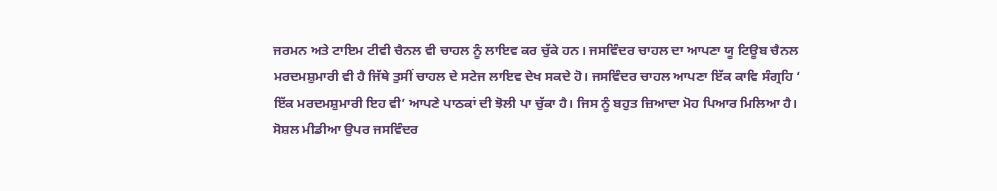ਜਰਮਨ ਅਤੇ ਟਾਇਮ ਟੀਵੀ ਚੈਨਲ ਵੀ ਚਾਹਲ ਨੂੰ ਲਾਇਵ ਕਰ ਚੁੱਕੇ ਹਨ। ਜਸਵਿੰਦਰ ਚਾਹਲ ਦਾ ਆਪਣਾ ਯੂ ਟਿਊਬ ਚੈਨਲ ਮਰਦਮਸ਼ੁਮਾਰੀ ਵੀ ਹੈ ਜਿੱਥੇ ਤੁਸੀਂ ਚਾਹਲ ਦੇ ਸਟੇਜ ਲਾਇਵ ਦੇਖ ਸਕਦੇ ਹੋ। ਜਸਵਿੰਦਰ ਚਾਹਲ ਆਪਣਾ ਇੱਕ ਕਾਵਿ ਸੰਗ੍ਰਹਿ ‘ ਇੱਕ ਮਰਦਮਸ਼ੁਮਾਰੀ ਇਹ ਵੀ’ ਆਪਣੇ ਪਾਠਕਾਂ ਦੀ ਝੋਲੀ ਪਾ ਚੁੱਕਾ ਹੈ। ਜਿਸ ਨੂੰ ਬਹੁਤ ਜ਼ਿਆਦਾ ਮੋਹ ਪਿਆਰ ਮਿਲਿਆ ਹੈ। ਸੋਸ਼ਲ ਮੀਡੀਆ ਉਪਰ ਜਸਵਿੰਦਰ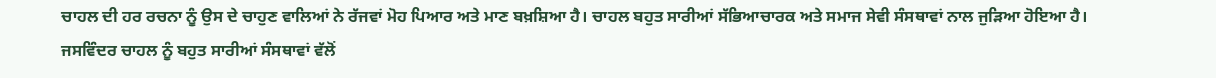ਚਾਹਲ ਦੀ ਹਰ ਰਚਨਾ ਨੂੰ ਉਸ ਦੇ ਚਾਹੁਣ ਵਾਲਿਆਂ ਨੇ ਰੱਜਵਾਂ ਮੋਹ ਪਿਆਰ ਅਤੇ ਮਾਣ ਬਖ਼ਸ਼ਿਆ ਹੈ। ਚਾਹਲ ਬਹੁਤ ਸਾਰੀਆਂ ਸੱਭਿਆਚਾਰਕ ਅਤੇ ਸਮਾਜ ਸੇਵੀ ਸੰਸਥਾਵਾਂ ਨਾਲ ਜੁੜਿਆ ਹੋਇਆ ਹੈ। ਜਸਵਿੰਦਰ ਚਾਹਲ ਨੂੰ ਬਹੁਤ ਸਾਰੀਆਂ ਸੰਸਥਾਵਾਂ ਵੱਲੋਂ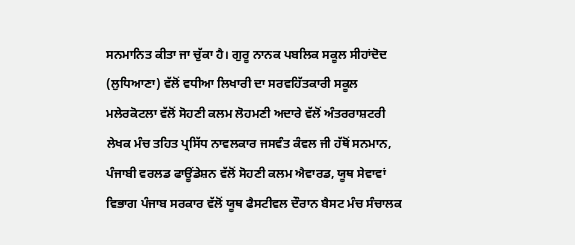ਸਨਮਾਨਿਤ ਕੀਤਾ ਜਾ ਚੁੱਕਾ ਹੈ। ਗੁਰੂ ਨਾਨਕ ਪਬਲਿਕ ਸਕੂਲ ਸੀਹਾਂਦੋਦ (ਲੁਧਿਆਣਾ) ਵੱਲੋਂ ਵਧੀਆ ਲਿਖਾਰੀ ਦਾ ਸਰਵਹਿੱਤਕਾਰੀ ਸਕੂਲ ਮਲੇਰਕੋਟਲਾ ਵੱਲੋਂ ਸੋਹਣੀ ਕਲਮ ਲੋਹਮਣੀ ਅਦਾਰੇ ਵੱਲੋਂ ਅੰਤਰਰਾਸ਼ਟਰੀ ਲੇਖਕ ਮੰਚ ਤਹਿਤ ਪ੍ਰਸਿੱਧ ਨਾਵਲਕਾਰ ਜਸਵੰਤ ਕੰਵਲ ਜੀ ਹੱਥੋਂ ਸਨਮਾਨ, ਪੰਜਾਬੀ ਵਰਲਡ ਫਾਊਂਡੇਸ਼ਨ ਵੱਲੋਂ ਸੋਹਣੀ ਕਲਮ ਐਵਾਰਡ, ਯੂਥ ਸੇਵਾਵਾਂ ਵਿਭਾਗ ਪੰਜਾਬ ਸਰਕਾਰ ਵੱਲੋਂ ਯੂਥ ਫੈਸਟੀਵਲ ਦੌਰਾਨ ਬੈਸਟ ਮੰਚ ਸੰਚਾਲਕ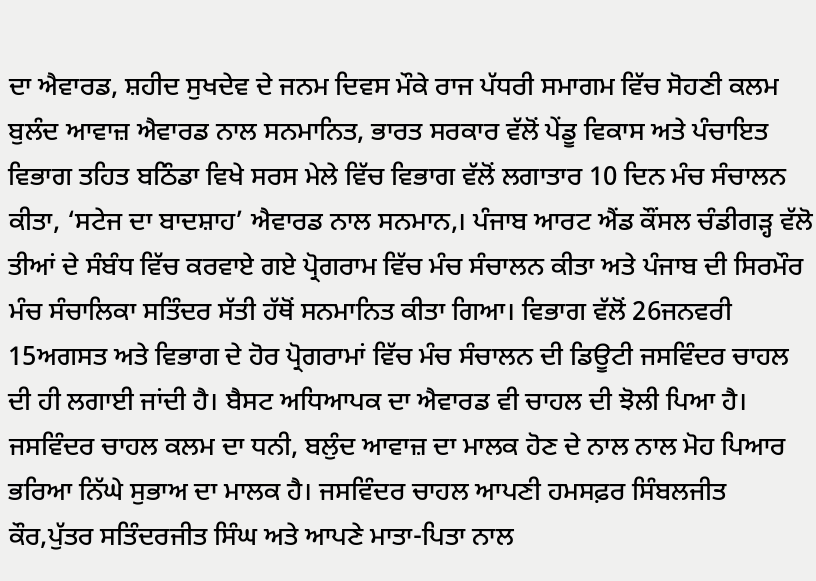ਦਾ ਐਵਾਰਡ, ਸ਼ਹੀਦ ਸੁਖਦੇਵ ਦੇ ਜਨਮ ਦਿਵਸ ਮੌਕੇ ਰਾਜ ਪੱਧਰੀ ਸਮਾਗਮ ਵਿੱਚ ਸੋਹਣੀ ਕਲਮ ਬੁਲੰਦ ਆਵਾਜ਼ ਐਵਾਰਡ ਨਾਲ ਸਨਮਾਨਿਤ, ਭਾਰਤ ਸਰਕਾਰ ਵੱਲੋਂ ਪੇਂਡੂ ਵਿਕਾਸ ਅਤੇ ਪੰਚਾਇਤ ਵਿਭਾਗ ਤਹਿਤ ਬਠਿੰਡਾ ਵਿਖੇ ਸਰਸ ਮੇਲੇ ਵਿੱਚ ਵਿਭਾਗ ਵੱਲੋਂ ਲਗਾਤਾਰ 10 ਦਿਨ ਮੰਚ ਸੰਚਾਲਨ ਕੀਤਾ, ‘ਸਟੇਜ ਦਾ ਬਾਦਸ਼ਾਹ’ ਐਵਾਰਡ ਨਾਲ ਸਨਮਾਨ,। ਪੰਜਾਬ ਆਰਟ ਐਂਡ ਕੌਂਸਲ ਚੰਡੀਗੜ੍ਹ ਵੱਲੋ ਤੀਆਂ ਦੇ ਸੰਬੰਧ ਵਿੱਚ ਕਰਵਾਏ ਗਏ ਪ੍ਰੋਗਰਾਮ ਵਿੱਚ ਮੰਚ ਸੰਚਾਲਨ ਕੀਤਾ ਅਤੇ ਪੰਜਾਬ ਦੀ ਸਿਰਮੌਰ ਮੰਚ ਸੰਚਾਲਿਕਾ ਸਤਿੰਦਰ ਸੱਤੀ ਹੱਥੋਂ ਸਨਮਾਨਿਤ ਕੀਤਾ ਗਿਆ। ਵਿਭਾਗ ਵੱਲੋਂ 26ਜਨਵਰੀ 15ਅਗਸਤ ਅਤੇ ਵਿਭਾਗ ਦੇ ਹੋਰ ਪ੍ਰੋਗਰਾਮਾਂ ਵਿੱਚ ਮੰਚ ਸੰਚਾਲਨ ਦੀ ਡਿਊਟੀ ਜਸਵਿੰਦਰ ਚਾਹਲ ਦੀ ਹੀ ਲਗਾਈ ਜਾਂਦੀ ਹੈ। ਬੈਸਟ ਅਧਿਆਪਕ ਦਾ ਐਵਾਰਡ ਵੀ ਚਾਹਲ ਦੀ ਝੋਲੀ ਪਿਆ ਹੈ। ਜਸਵਿੰਦਰ ਚਾਹਲ ਕਲਮ ਦਾ ਧਨੀ, ਬਲੁੰਦ ਆਵਾਜ਼ ਦਾ ਮਾਲਕ ਹੋਣ ਦੇ ਨਾਲ ਨਾਲ ਮੋਹ ਪਿਆਰ ਭਰਿਆ ਨਿੱਘੇ ਸੁਭਾਅ ਦਾ ਮਾਲਕ ਹੈ। ਜਸਵਿੰਦਰ ਚਾਹਲ ਆਪਣੀ ਹਮਸਫ਼ਰ ਸਿੰਬਲਜੀਤ ਕੌਰ,ਪੁੱਤਰ ਸਤਿੰਦਰਜੀਤ ਸਿੰਘ ਅਤੇ ਆਪਣੇ ਮਾਤਾ-ਪਿਤਾ ਨਾਲ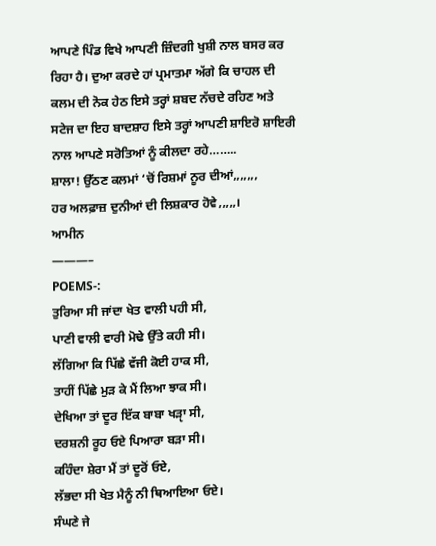ਆਪਣੇ ਪਿੰਡ ਵਿਖੇ ਆਪਣੀ ਜ਼ਿੰਦਗੀ ਖੁਸ਼ੀ ਨਾਲ ਬਸਰ ਕਰ ਰਿਹਾ ਹੈ। ਦੁਆ ਕਰਦੇ ਹਾਂ ਪ੍ਰਮਾਤਮਾ ਅੱਗੇ ਕਿ ਚਾਹਲ ਦੀ ਕਲਮ ਦੀ ਨੋਕ ਹੇਠ ਇਸੇ ਤਰ੍ਹਾਂ ਸ਼ਬਦ ਨੱਚਦੇ ਰਹਿਣ ਅਤੇ ਸਟੇਜ ਦਾ ਇਹ ਬਾਦਸ਼ਾਹ ਇਸੇ ਤਰ੍ਹਾਂ ਆਪਣੀ ਸ਼ਾਇਰੋ ਸ਼ਾਇਰੀ ਨਾਲ ਆਪਣੇ ਸਰੋਤਿਆਂ ਨੂੰ ਕੀਲਦਾ ਰਹੇ……..
ਸ਼ਾਲਾ! ਉੱਠਣ ਕਲਮਾਂ ‘ਚੋਂ ਰਿਸ਼ਮਾਂ ਨੂਰ ਦੀਆਂ,,,,,,,
ਹਰ ਅਲਫ਼ਾਜ਼ ਦੁਨੀਆਂ ਦੀ ਲਿਸ਼ਕਾਰ ਹੋਵੇ,,,,,।
ਆਮੀਨ
———–
POEMS-:
ਤੁਰਿਆ ਸੀ ਜਾਂਦਾ ਖੇਤ ਵਾਲੀ ਪਹੀ ਸੀ,
ਪਾਣੀ ਵਾਲੀ ਵਾਰੀ ਮੋਢੇ ਉੱਤੇ ਕਹੀ ਸੀ।
ਲੱਗਿਆ ਕਿ ਪਿੱਛੇ ਵੱਜੀ ਕੋਈ ਹਾਕ ਸੀ,
ਤਾਹੀਂ ਪਿੱਛੇ ਮੁੜ ਕੇ ਮੈਂ ਲਿਆ ਝਾਕ ਸੀ।
ਦੇਖਿਆ ਤਾਂ ਦੂਰ ਇੱਕ ਬਾਬਾ ਖੜੵਾ ਸੀ,
ਦਰਸ਼ਨੀ ਰੂਹ ਓਏ ਪਿਆਰਾ ਬੜਾ ਸੀ।
ਕਹਿੰਦਾ ਸ਼ੇਰਾ ਮੈਂ ਤਾਂ ਦੂਰੋਂ ਓਏ,
ਲੱਭਦਾ ਸੀ ਖੇਤ ਮੈਨੂੰ ਨੀ ਥਿਆਇਆ ਓਏ।
ਸੰਘਣੇ ਜੇ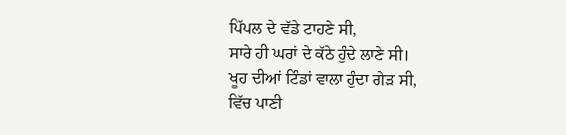ਪਿੱਪਲ ਦੇ ਵੱਡੇ ਟਾਹਣੇ ਸੀ,
ਸਾਰੇ ਹੀ ਘਰਾਂ ਦੇ ਕੱਠੇ ਹੁੰਦੇ ਲਾਣੇ ਸੀ।
ਖੂਹ ਦੀਆਂ ਟਿੰਡਾਂ ਵਾਲਾ ਹੁੰਦਾ ਗੇੜ ਸੀ,
ਵਿੱਚ ਪਾਣੀ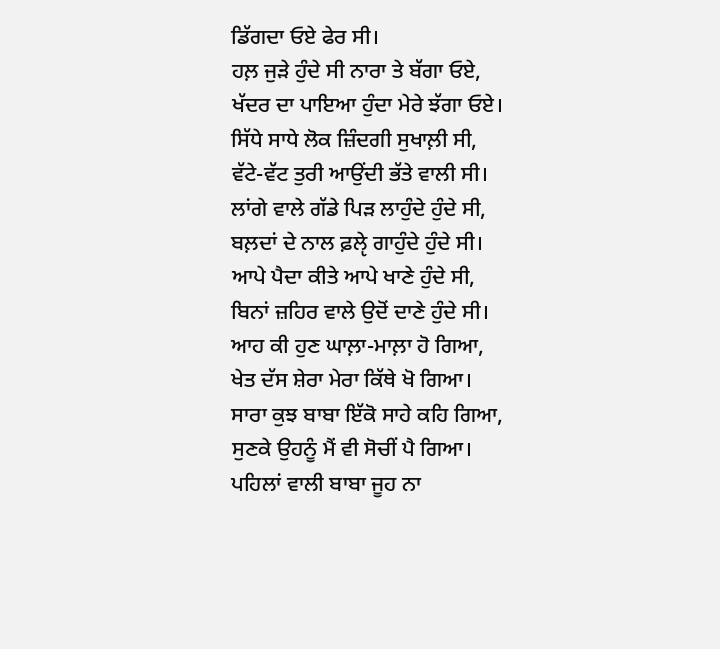ਡਿੱਗਦਾ ਓਏ ਫੇਰ ਸੀ।
ਹਲ਼ ਜੁੜੇ ਹੁੰਦੇ ਸੀ ਨਾਰਾ ਤੇ ਬੱਗਾ ਓਏ,
ਖੱਦਰ ਦਾ ਪਾਇਆ ਹੁੰਦਾ ਮੇਰੇ ਝੱਗਾ ਓਏ।
ਸਿੱਧੇ ਸਾਧੇ ਲੋਕ ਜ਼ਿੰਦਗੀ ਸੁਖਾਲ਼ੀ ਸੀ,
ਵੱਟੇ-ਵੱਟ ਤੁਰੀ ਆਉਂਦੀ ਭੱਤੇ ਵਾਲੀ ਸੀ।
ਲਾਂਗੇ ਵਾਲੇ ਗੱਡੇ ਪਿੜ ਲਾਹੁੰਦੇ ਹੁੰਦੇ ਸੀ,
ਬਲ਼ਦਾਂ ਦੇ ਨਾਲ ਫ਼ਲੵੇ ਗਾਹੁੰਦੇ ਹੁੰਦੇ ਸੀ।
ਆਪੇ ਪੈਦਾ ਕੀਤੇ ਆਪੇ ਖਾਣੇ ਹੁੰਦੇ ਸੀ,
ਬਿਨਾਂ ਜ਼ਹਿਰ ਵਾਲੇ ਉਦੋਂ ਦਾਣੇ ਹੁੰਦੇ ਸੀ।
ਆਹ ਕੀ ਹੁਣ ਘਾਲ਼ਾ-ਮਾਲ਼ਾ ਹੋ ਗਿਆ,
ਖੇਤ ਦੱਸ ਸ਼ੇਰਾ ਮੇਰਾ ਕਿੱਥੇ ਖੋ ਗਿਆ।
ਸਾਰਾ ਕੁਝ ਬਾਬਾ ਇੱਕੋ ਸਾਹੇ ਕਹਿ ਗਿਆ,
ਸੁਣਕੇ ਉਹਨੂੰ ਮੈਂ ਵੀ ਸੋਚੀਂ ਪੈ ਗਿਆ।
ਪਹਿਲਾਂ ਵਾਲੀ ਬਾਬਾ ਜੂਹ ਨਾ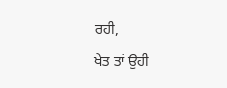ਰਹੀ,
ਖੇਤ ਤਾਂ ਉਹੀ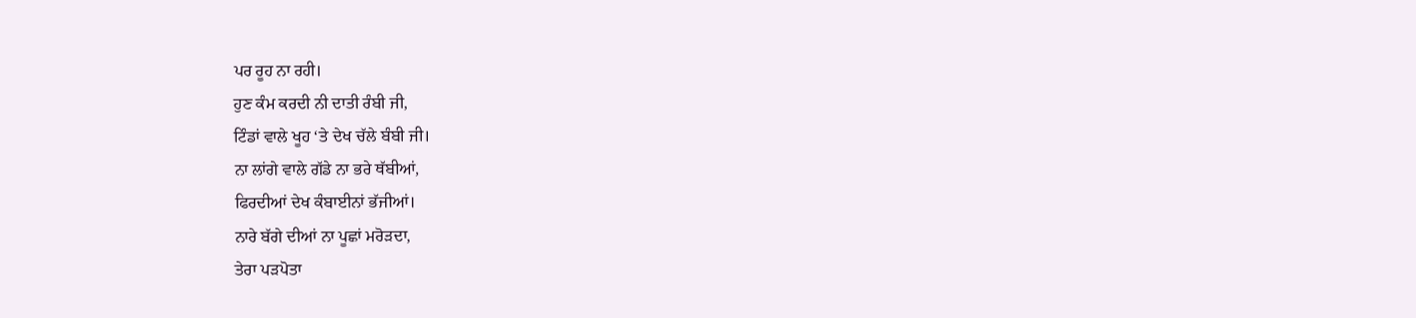ਪਰ ਰੂਹ ਨਾ ਰਹੀ।
ਹੁਣ ਕੰਮ ਕਰਦੀ ਨੀ ਦਾਤੀ ਰੰਬੀ ਜੀ,
ਟਿੰਡਾਂ ਵਾਲੇ ਖੂਹ ‘ਤੇ ਦੇਖ ਚੱਲੇ ਬੰਬੀ ਜੀ।
ਨਾ ਲਾਂਗੇ ਵਾਲੇ ਗੱਡੇ ਨਾ ਭਰੇ ਥੱਬੀਆਂ,
ਫਿਰਦੀਆਂ ਦੇਖ ਕੰਬਾਈਨਾਂ ਭੱਜੀਆਂ।
ਨਾਰੇ ਬੱਗੇ ਦੀਆਂ ਨਾ ਪੂਛਾਂ ਮਰੋੜਦਾ,
ਤੇਰਾ ਪੜਪੋਤਾ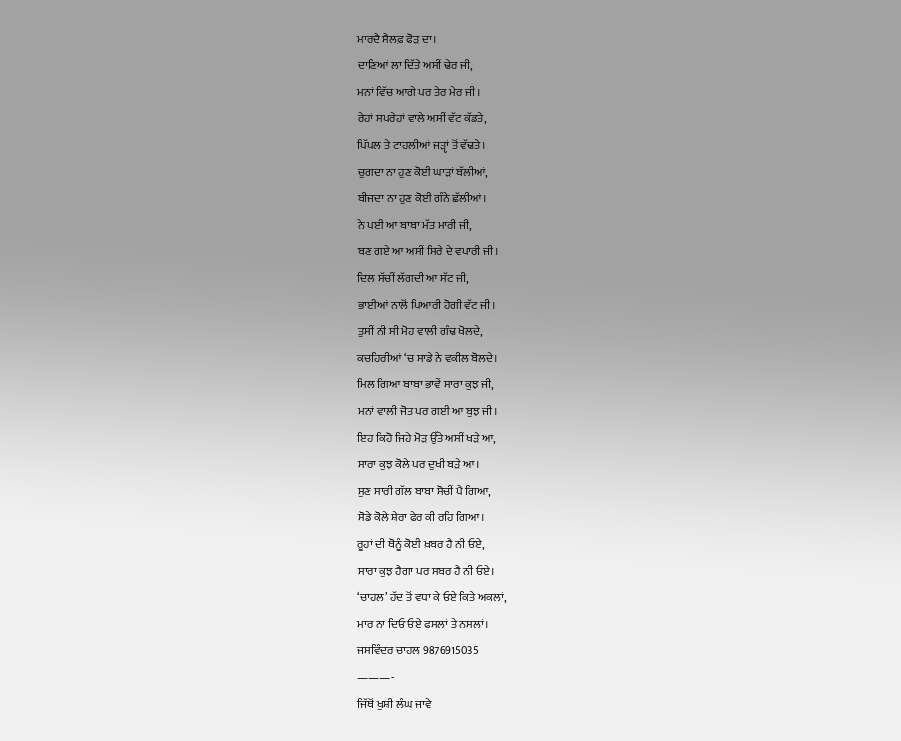ਮਾਰਦੈ ਸੈਲਫ਼ ਫੋੜ ਦਾ।
ਦਾਣਿਆਂ ਲਾ ਦਿੱਤੇ ਅਸੀਂ ਢੇਰ ਜੀ,
ਮਨਾਂ ਵਿੱਚ ਆਗੇ ਪਰ ਤੇਰ ਮੇਰ ਜੀ।
ਰੇਹਾਂ ਸਪਰੇਹਾਂ ਵਾਲੇ ਅਸੀਂ ਵੱਟ ਕੱਡਤੇ,
ਪਿੱਪਲ ਤੇ ਟਾਹਲੀਆਂ ਜੜੵਾਂ ਤੋਂ ਵੱਢਤੇ।
ਚੁਗਦਾ ਨਾ ਹੁਣ ਕੋਈ ਘਾੜਾਂ ਬੱਲੀਆਂ,
ਬੀਜਦਾ ਨਾ ਹੁਣ ਕੋਈ ਗੰਨੇ ਛੱਲੀਆਂ।
ਨੇ ਪਈ ਆ ਬਾਬਾ ਮੱਤ ਮਾਰੀ ਜੀ,
ਬਣ ਗਏ ਆ ਅਸੀਂ ਸਿਰੇ ਦੇ ਵਪਾਰੀ ਜੀ।
ਦਿਲ ਸੱਚੀਂ ਲੱਗਦੀ ਆ ਸੱਟ ਜੀ,
ਭਾਈਆਂ ਨਾਲੋਂ ਪਿਆਰੀ ਹੋਗੀ ਵੱਟ ਜੀ।
ਤੁਸੀਂ ਨੀ ਸੀ ਮੋਹ ਵਾਲੀ ਗੰਢ ਖੋਲਦੇ,
ਕਚਹਿਰੀਆਂ ‘ਚ ਸਾਡੇ ਨੇ ਵਕੀਲ ਬੋਲਦੇ।
ਮਿਲ ਗਿਆ ਬਾਬਾ ਭਾਵੇਂ ਸਾਰਾ ਕੁਝ ਜੀ,
ਮਨਾਂ ਵਾਲੀ ਜੋਤ ਪਰ ਗਈ ਆ ਬੁਝ ਜੀ।
ਇਹ ਕਿਹੋ ਜਿਹੇ ਮੋੜ ਉੱਤੇ ਅਸੀਂ ਖੜੇ ਆ,
ਸਾਰਾ ਕੁਝ ਕੋਲੇ ਪਰ ਦੁਖੀ ਬੜੇ ਆ।
ਸੁਣ ਸਾਰੀ ਗੱਲ ਬਾਬਾ ਸੋਚੀਂ ਪੈ ਗਿਆ,
ਸੋਡੇ ਕੋਲੇ ਸ਼ੇਰਾ ਫੇਰ ਕੀ ਰਹਿ ਗਿਆ।
ਰੂਹਾਂ ਦੀ ਥੋਨੂੰ ਕੋਈ ਖ਼ਬਰ ਹੈ ਨੀ ਓਏ,
ਸਾਰਾ ਕੁਝ ਹੈਗਾ ਪਰ ਸਬਰ ਹੈ ਨੀ ਓਏ।
‘ਚਾਹਲ’ ਹੱਦ ਤੋਂ ਵਧਾ ਕੇ ਓਏ ਕਿਤੇ ਅਕਲਾਂ,
ਮਾਰ ਨਾ ਦਿਓ ਓਏ ਫਸਲਾਂ ਤੇ ਨਸਲਾਂ।
ਜਸਵਿੰਦਰ ਚਾਹਲ 9876915035
———-
ਜਿੱਥੋਂ ਖੁਸ਼ੀ ਲੰਘ ਜਾਵੇ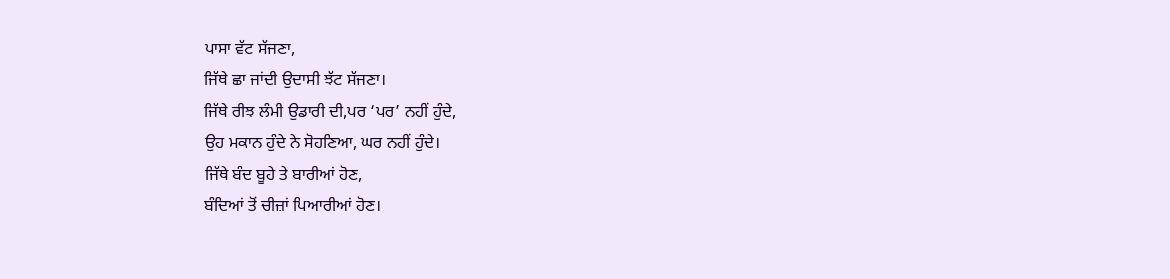ਪਾਸਾ ਵੱਟ ਸੱਜਣਾ,
ਜਿੱਥੇ ਛਾ ਜਾਂਦੀ ਉਦਾਸੀ ਝੱਟ ਸੱਜਣਾ।
ਜਿੱਥੇ ਰੀਝ ਲੰਮੀ ਉਡਾਰੀ ਦੀ,ਪਰ ‘ਪਰ’ ਨਹੀਂ ਹੁੰਦੇ,
ਉਹ ਮਕਾਨ ਹੁੰਦੇ ਨੇ ਸੋਹਣਿਆ, ਘਰ ਨਹੀਂ ਹੁੰਦੇ।
ਜਿੱਥੇ ਬੰਦ ਬੂਹੇ ਤੇ ਬਾਰੀਆਂ ਹੋਣ,
ਬੰਦਿਆਂ ਤੋਂ ਚੀਜ਼ਾਂ ਪਿਆਰੀਆਂ ਹੋਣ।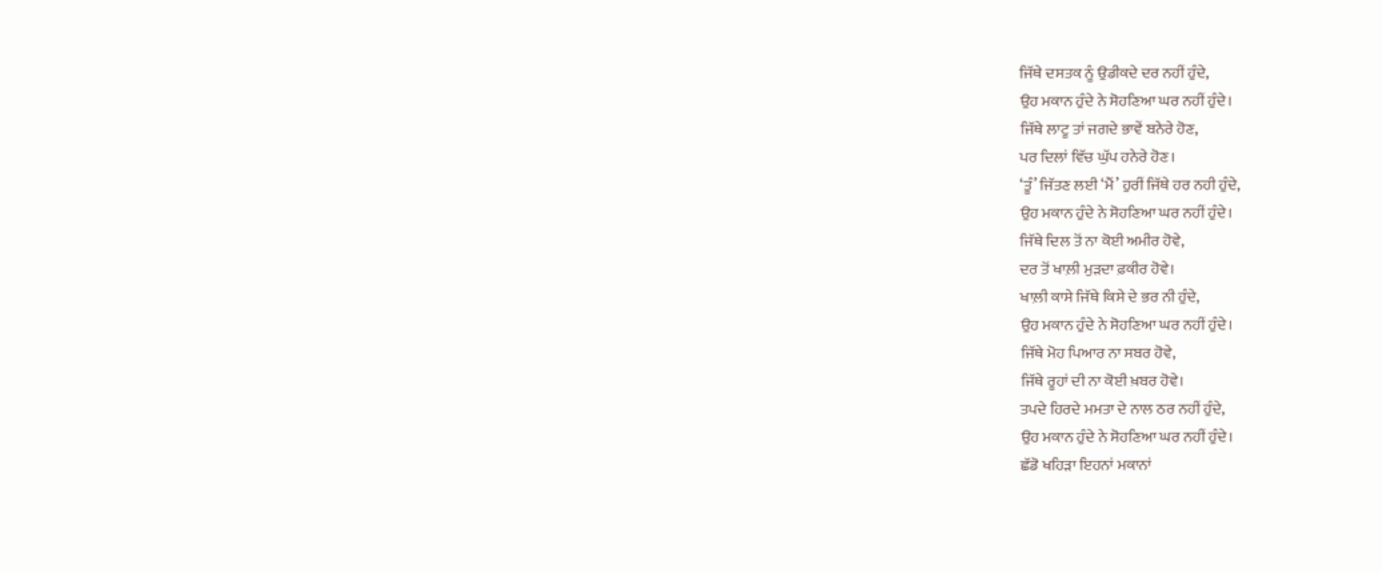ਜਿੱਥੇ ਦਸਤਕ ਨੂੰ ਉਡੀਕਦੇ ਦਰ ਨਹੀਂ ਹੁੰਦੇ,
ਉਹ ਮਕਾਨ ਹੁੰਦੇ ਨੇ ਸੋਹਣਿਆ ਘਰ ਨਹੀਂ ਹੁੰਦੇ।
ਜਿੱਥੇ ਲਾਟੂ ਤਾਂ ਜਗਦੇ ਭਾਵੇਂ ਬਨੇਰੇ ਹੋਣ,
ਪਰ ਦਿਲਾਂ ਵਿੱਚ ਘੁੱਪ ਹਨੇਰੇ ਹੋਣ।
‘ਤੂੰ’ ਜਿੱਤਣ ਲਈ ‘ਮੈਂ’ ਹੁਰੀਂ ਜਿੱਥੇ ਹਰ ਨਹੀ ਹੁੰਦੇ,
ਉਹ ਮਕਾਨ ਹੁੰਦੇ ਨੇ ਸੋਹਣਿਆ ਘਰ ਨਹੀਂ ਹੁੰਦੇ।
ਜਿੱਥੇ ਦਿਲ ਤੋਂ ਨਾ ਕੋਈ ਅਮੀਰ ਹੋਵੇ,
ਦਰ ਤੋਂ ਖਾਲ਼ੀ ਮੁੜਦਾ ਫ਼ਕੀਰ ਹੋਵੇ।
ਖਾਲ਼ੀ ਕਾਸੇ ਜਿੱਥੇ ਕਿਸੇ ਦੇ ਭਰ ਨੀ ਹੁੰਦੇ,
ਉਹ ਮਕਾਨ ਹੁੰਦੇ ਨੇ ਸੋਹਣਿਆ ਘਰ ਨਹੀਂ ਹੁੰਦੇ।
ਜਿੱਥੇ ਮੋਹ ਪਿਆਰ ਨਾ ਸਬਰ ਹੋਵੇ,
ਜਿੱਥੇ ਰੂਹਾਂ ਦੀ ਨਾ ਕੋਈ ਖ਼ਬਰ ਹੋਵੇ।
ਤਪਦੇ ਹਿਰਦੇ ਮਮਤਾ ਦੇ ਨਾਲ ਠਰ ਨਹੀਂ ਹੁੰਦੇ,
ਉਹ ਮਕਾਨ ਹੁੰਦੇ ਨੇ ਸੋਹਣਿਆ ਘਰ ਨਹੀਂ ਹੁੰਦੇ।
ਛੱਡੋ ਖਹਿੜਾ ਇਹਨਾਂ ਮਕਾਨਾਂ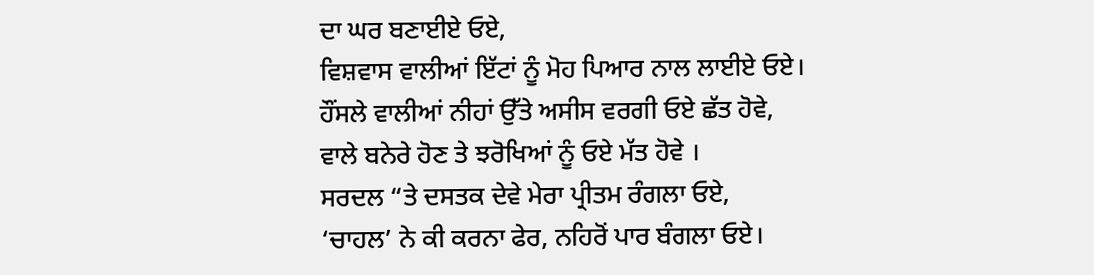ਦਾ ਘਰ ਬਣਾਈਏ ਓਏ,
ਵਿਸ਼ਵਾਸ ਵਾਲੀਆਂ ਇੱਟਾਂ ਨੂੰ ਮੋਹ ਪਿਆਰ ਨਾਲ ਲਾਈਏ ਓਏ।
ਹੌਂਸਲੇ ਵਾਲੀਆਂ ਨੀਹਾਂ ਉੱਤੇ ਅਸੀਸ ਵਰਗੀ ਓਏ ਛੱਤ ਹੋਵੇ,
ਵਾਲੇ ਬਨੇਰੇ ਹੋਣ ਤੇ ਝਰੋਖਿਆਂ ਨੂੰ ਓਏ ਮੱਤ ਹੋਵੇ ।
ਸਰਦਲ “ਤੇ ਦਸਤਕ ਦੇਵੇ ਮੇਰਾ ਪ੍ਰੀਤਮ ਰੰਗਲਾ ਓਏ,
‘ਚਾਹਲ’ ਨੇ ਕੀ ਕਰਨਾ ਫੇਰ, ਨਹਿਰੋਂ ਪਾਰ ਬੰਗਲਾ ਓਏ।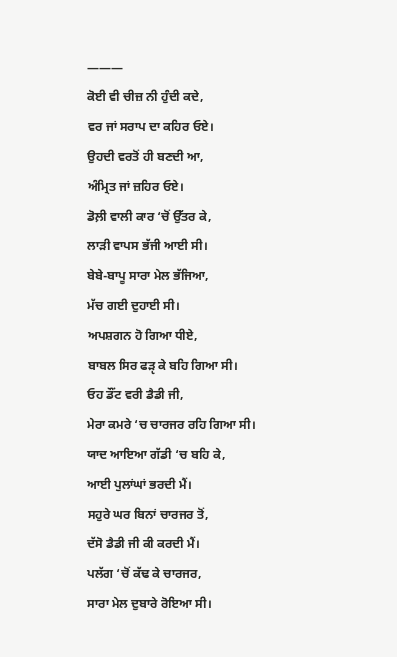———
ਕੋਈ ਵੀ ਚੀਜ਼ ਨੀ ਹੁੰਦੀ ਕਦੇ,
ਵਰ ਜਾਂ ਸਰਾਪ ਦਾ ਕਹਿਰ ਓਏ।
ਉਹਦੀ ਵਰਤੋਂ ਹੀ ਬਣਦੀ ਆ,
ਅੰਮ੍ਰਿਤ ਜਾਂ ਜ਼ਹਿਰ ਓਏ।
ਡੋਲ਼ੀ ਵਾਲੀ ਕਾਰ ‘ਚੋਂ ਉੱਤਰ ਕੇ,
ਲਾੜੀ ਵਾਪਸ ਭੱਜੀ ਆਈ ਸੀ।
ਬੇਬੇ-ਬਾਪੂ ਸਾਰਾ ਮੇਲ ਭੱਜਿਆ,
ਮੱਚ ਗਈ ਦੁਹਾਈ ਸੀ।
ਅਪਸ਼ਗਨ ਹੋ ਗਿਆ ਧੀਏ,
ਬਾਬਲ ਸਿਰ ਫੜੵ ਕੇ ਬਹਿ ਗਿਆ ਸੀ।
ਓਹ ਡੌਂਟ ਵਰੀ ਡੈਡੀ ਜੀ,
ਮੇਰਾ ਕਮਰੇ ‘ਚ ਚਾਰਜਰ ਰਹਿ ਗਿਆ ਸੀ।
ਯਾਦ ਆਇਆ ਗੱਡੀ ‘ਚ ਬਹਿ ਕੇ,
ਆਈ ਪੁਲਾਂਘਾਂ ਭਰਦੀ ਮੈਂ।
ਸਹੁਰੇ ਘਰ ਬਿਨਾਂ ਚਾਰਜਰ ਤੋਂ,
ਦੱਸੋ ਡੈਡੀ ਜੀ ਕੀ ਕਰਦੀ ਮੈਂ।
ਪਲੱਗ ‘ਚੋਂ ਕੱਢ ਕੇ ਚਾਰਜਰ,
ਸਾਰਾ ਮੇਲ ਦੁਬਾਰੇ ਰੋਇਆ ਸੀ।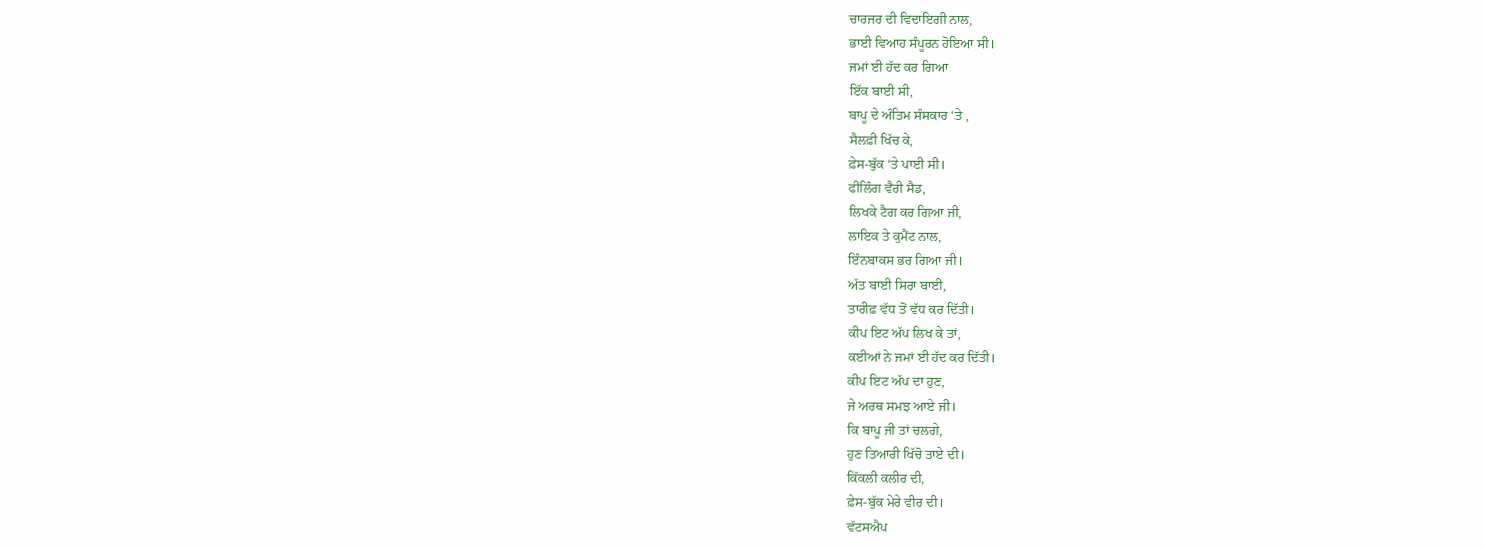ਚਾਰਜਰ ਦੀ ਵਿਦਾਇਗੀ ਨਾਲ,
ਭਾਈ ਵਿਆਹ ਸੰਪੂਰਨ ਹੋਇਆ ਸੀ।
ਜਮਾਂ ਈ ਹੱਦ ਕਰ ਗਿਆ
ਇੱਕ ਬਾਈ ਸੀ,
ਬਾਪੂ ਦੇ ਅੰਤਿਮ ਸੰਸਕਾਰ ‘ਤੇ ,
ਸੈਲਫ਼ੀ ਖਿੱਚ ਕੇ,
ਫ਼ੇਸ-ਬੁੱਕ ‘ਤੇ ਪਾਈ ਸੀ।
ਫੀਲਿੰਗ ਵੈਰੀ ਸੈਡ,
ਲਿਖਕੇ ਟੈਗ ਕਰ ਗਿਆ ਜੀ,
ਲਾਇਕ ਤੇ ਕੁਮੈਂਟ ਨਾਲ,
ਇੰਨਬਾਕਸ ਭਰ ਗਿਆ ਜੀ।
ਅੱਤ ਬਾਈ ਸਿਰਾ ਬਾਈ,
ਤਾਰੀਫ਼ ਵੱਧ ਤੋਂ ਵੱਧ ਕਰ ਦਿੱਤੀ।
ਕੀਪ ਇਟ ਅੱਪ ਲਿਖ ਕੇ ਤਾਂ,
ਕਈਆਂ ਨੇ ਜਮਾਂ ਈ ਹੱਦ ਕਰ ਦਿੱਤੀ।
ਕੀਪ ਇਟ ਅੱਪ ਦਾ ਹੁਣ,
ਜੇ ਅਰਥ ਸਮਝ ਆਏ ਜੀ।
ਕਿ ਬਾਪੂ ਜੀ ਤਾਂ ਚਲਗੇ,
ਹੁਣ ਤਿਆਰੀ ਖਿੱਚੋ ਤਾਏ ਦੀ।
ਕਿੱਕਲੀ ਕਲੀਰ ਦੀ,
ਫ਼ੇਸ-ਬੁੱਕ ਮੇਰੇ ਵੀਰ ਦੀ।
ਵੱਟਸਐਪ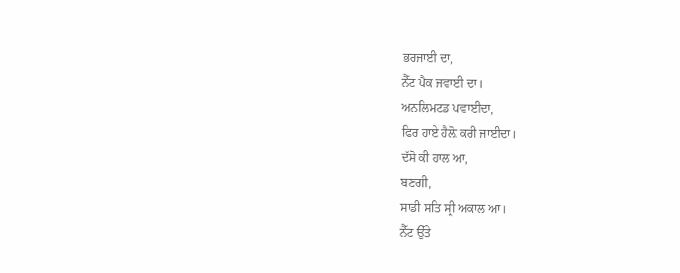ਭਰਜਾਈ ਦਾ,
ਨੈੱਟ ਪੈਕ ਜਵਾਈ ਦਾ।
ਅਨਲਿਮਟਡ ਪਵਾਈਦਾ,
ਫਿਰ ਹਾਏ ਹੈਲ਼ੋ ਕਰੀ ਜਾਈਦਾ।
ਦੱਸੋ ਕੀ ਹਾਲ ਆ,
ਬਣਗੀ,
ਸਾਡੀ ਸਤਿ ਸ੍ਰੀ ਅਕਾਲ ਆ।
ਨੈੱਟ ਉੱਤੇ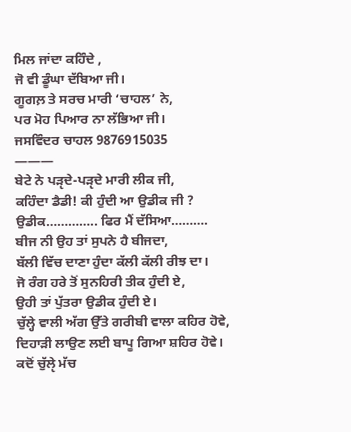ਮਿਲ ਜਾਂਦਾ ਕਹਿੰਦੇ ,
ਜੋ ਵੀ ਡੂੰਘਾ ਦੱਬਿਆ ਜੀ।
ਗੂਗਲ਼ ਤੇ ਸਰਚ ਮਾਰੀ ‘ਚਾਹਲ’ ਨੇ,
ਪਰ ਮੋਹ ਪਿਆਰ ਨਾ ਲੱਭਿਆ ਜੀ।
ਜਸਵਿੰਦਰ ਚਾਹਲ 9876915035
———
ਬੇਟੇ ਨੇ ਪੜੵਦੇ-ਪੜੵਦੇ ਮਾਰੀ ਲੀਕ ਜੀ,
ਕਹਿੰਦਾ ਡੈਡੀ! ਕੀ ਹੁੰਦੀ ਆ ਉਡੀਕ ਜੀ ?
ਉਡੀਕ………….. ਫਿਰ ਮੈਂ ਦੱਸਿਆ……….
ਬੀਜ ਨੀ ਉਹ ਤਾਂ ਸੁਪਨੇ ਹੈ ਬੀਜਦਾ,
ਬੱਲੀ ਵਿੱਚ ਦਾਣਾ ਹੁੰਦਾ ਕੱਲੀ ਕੱਲੀ ਰੀਝ ਦਾ।
ਜੋ ਰੰਗ ਹਰੇ ਤੋਂ ਸੁਨਹਿਰੀ ਤੀਕ ਹੁੰਦੀ ਏ,
ਉਹੀ ਤਾਂ ਪੁੱਤਰਾ ਉਡੀਕ ਹੁੰਦੀ ਏ।
ਚੁੱਲ੍ਹੇ ਵਾਲੀ ਅੱਗ ਉੱਤੇ ਗਰੀਬੀ ਵਾਲਾ ਕਹਿਰ ਹੋਵੇ,
ਦਿਹਾੜੀ ਲਾਉਣ ਲਈ ਬਾਪੂ ਗਿਆ ਸ਼ਹਿਰ ਹੋਵੇ।
ਕਦੋਂ ਚੁੱਲੵੇ ਮੱਚ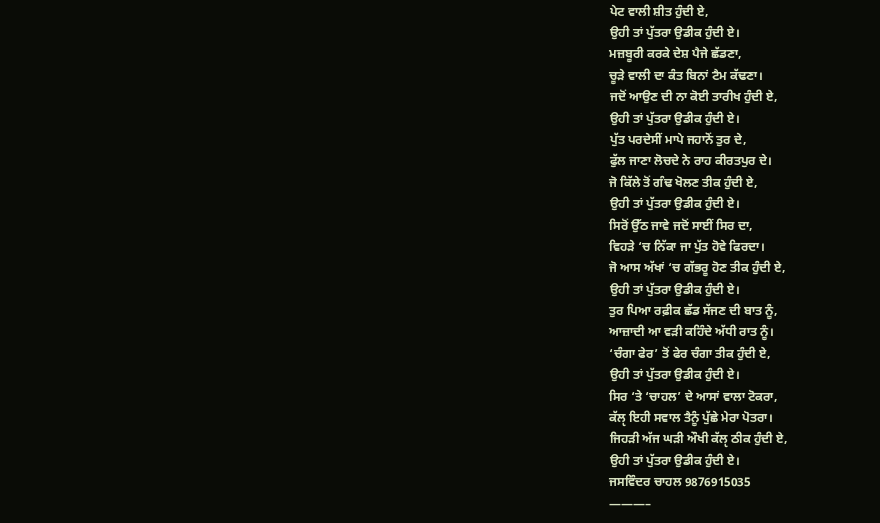ਪੇਟ ਵਾਲੀ ਸ਼ੀਤ ਹੁੰਦੀ ਏ,
ਉਹੀ ਤਾਂ ਪੁੱਤਰਾ ਉਡੀਕ ਹੁੰਦੀ ਏ।
ਮਜ਼ਬੂਰੀ ਕਰਕੇ ਦੇਸ਼ ਪੈਜੇ ਛੱਡਣਾ,
ਚੂੜੇ ਵਾਲੀ ਦਾ ਕੰਤ ਬਿਨਾਂ ਟੈਮ ਕੱਢਣਾ।
ਜਦੋਂ ਆਉਣ ਦੀ ਨਾ ਕੋਈ ਤਾਰੀਖ ਹੁੰਦੀ ਏ,
ਉਹੀ ਤਾਂ ਪੁੱਤਰਾ ਉਡੀਕ ਹੁੰਦੀ ਏ।
ਪੁੱਤ ਪਰਦੇਸੀਂ ਮਾਪੇ ਜਹਾਨੋਂ ਤੁਰ ਦੇ,
ਫੁੱਲ ਜਾਣਾ ਲੋਚਦੇ ਨੇ ਰਾਹ ਕੀਰਤਪੁਰ ਦੇ।
ਜੋ ਕਿੱਲੇ ਤੋਂ ਗੰਢ ਖੋਲਣ ਤੀਕ ਹੁੰਦੀ ਏ,
ਉਹੀ ਤਾਂ ਪੁੱਤਰਾ ਉਡੀਕ ਹੁੰਦੀ ਏ।
ਸਿਰੋਂ ਉੱਠ ਜਾਵੇ ਜਦੋਂ ਸਾਈਂ ਸਿਰ ਦਾ,
ਵਿਹੜੇ ‘ਚ ਨਿੱਕਾ ਜਾ ਪੁੱਤ ਹੋਵੇ ਫਿਰਦਾ।
ਜੋ ਆਸ ਅੱਖਾਂ ‘ਚ ਗੱਭਰੂ ਹੋਣ ਤੀਕ ਹੁੰਦੀ ਏ,
ਉਹੀ ਤਾਂ ਪੁੱਤਰਾ ਉਡੀਕ ਹੁੰਦੀ ਏ।
ਤੁਰ ਪਿਆ ਰਫ਼ੀਕ ਛੱਡ ਸੱਜਣ ਦੀ ਬਾਤ ਨੂੰ,
ਆਜ਼ਾਦੀ ਆ ਵੜੀ ਕਹਿੰਦੇ ਅੱਧੀ ਰਾਤ ਨੂੰ।
‘ਚੰਗਾ ਫੇਰ’ ਤੋਂ ਫੇਰ ਚੰਗਾ ਤੀਕ ਹੁੰਦੀ ਏ,
ਉਹੀ ਤਾਂ ਪੁੱਤਰਾ ਉਡੀਕ ਹੁੰਦੀ ਏ।
ਸਿਰ ‘ਤੇ ‘ਚਾਹਲ’ ਦੇ ਆਸਾਂ ਵਾਲਾ ਟੋਕਰਾ,
ਕੱਲੵ ਇਹੀ ਸਵਾਲ ਤੈਨੂੰ ਪੁੱਛੇ ਮੇਰਾ ਪੋਤਰਾ।
ਜਿਹੜੀ ਅੱਜ ਘੜੀ ਔਖੀ ਕੱਲੵ ਠੀਕ ਹੁੰਦੀ ਏ,
ਉਹੀ ਤਾਂ ਪੁੱਤਰਾ ਉਡੀਕ ਹੁੰਦੀ ਏ।
ਜਸਵਿੰਦਰ ਚਾਹਲ 9876915035
———–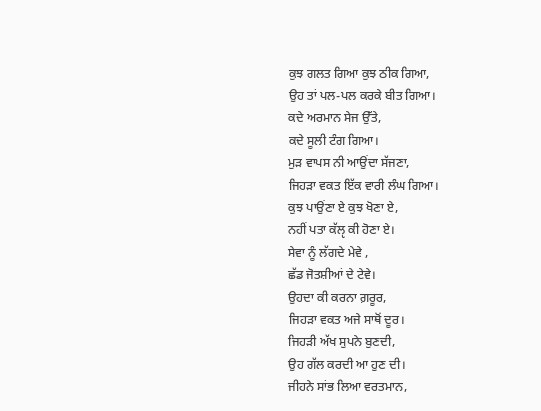ਕੁਝ ਗਲਤ ਗਿਆ ਕੁਝ ਠੀਕ ਗਿਆ,
ਉਹ ਤਾਂ ਪਲ-ਪਲ ਕਰਕੇ ਬੀਤ ਗਿਆ।
ਕਦੇ ਅਰਮਾਨ ਸੇਜ ਉੱਤੇ,
ਕਦੇ ਸੂਲੀ ਟੰਗ ਗਿਆ।
ਮੁੜ ਵਾਪਸ ਨੀ ਆਉਂਦਾ ਸੱਜਣਾ,
ਜਿਹੜਾ ਵਕਤ ਇੱਕ ਵਾਰੀ ਲੰਘ ਗਿਆ।
ਕੁਝ ਪਾਉਂਣਾ ਏ ਕੁਝ ਖੋਣਾ ਏ,
ਨਹੀਂ ਪਤਾ ਕੱਲੵ ਕੀ ਹੋਣਾ ਏ।
ਸੇਵਾ ਨੂੰ ਲੱਗਦੇ ਮੇਵੇ ,
ਛੱਡ ਜੋਤਸ਼ੀਆਂ ਦੇ ਟੇਵੇ।
ਉਹਦਾ ਕੀ ਕਰਨਾ ਗ਼ਰੂਰ,
ਜਿਹੜਾ ਵਕਤ ਅਜੇ ਸਾਥੋਂ ਦੂਰ।
ਜਿਹੜੀ ਅੱਖ ਸੁਪਨੇ ਬੁਣਦੀ,
ਉਹ ਗੱਲ ਕਰਦੀ ਆ ਹੁਣ ਦੀ।
ਜੀਹਨੇ ਸਾਂਭ ਲਿਆ ਵਰਤਮਾਨ,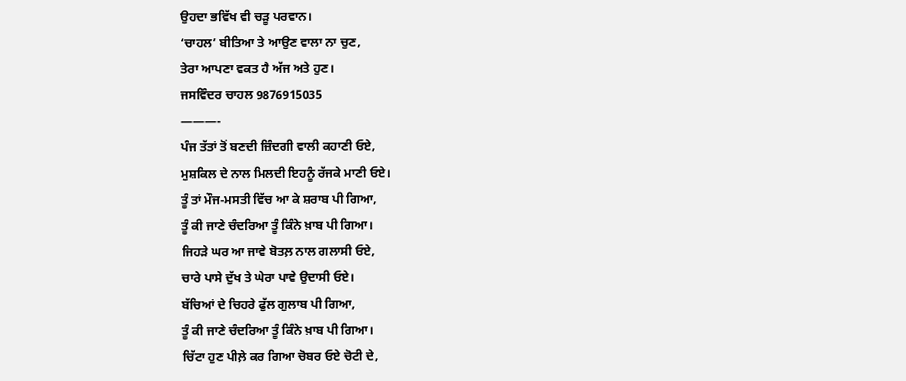ਉਹਦਾ ਭਵਿੱਖ ਵੀ ਚੜੂ ਪਰਵਾਨ।
‘ਚਾਹਲ’ ਬੀਤਿਆ ਤੇ ਆਉਣ ਵਾਲਾ ਨਾ ਚੁਣ,
ਤੇਰਾ ਆਪਣਾ ਵਕਤ ਹੈ ਅੱਜ ਅਤੇ ਹੁਣ।
ਜਸਵਿੰਦਰ ਚਾਹਲ 9876915035
———-
ਪੰਜ ਤੱਤਾਂ ਤੋਂ ਬਣਦੀ ਜ਼ਿੰਦਗੀ ਵਾਲੀ ਕਹਾਣੀ ਓਏ,
ਮੁਸ਼ਕਿਲ ਦੇ ਨਾਲ ਮਿਲਦੀ ਇਹਨੂੰ ਰੱਜਕੇ ਮਾਣੀ ਓਏ।
ਤੂੰ ਤਾਂ ਮੌਜ-ਮਸਤੀ ਵਿੱਚ ਆ ਕੇ ਸ਼ਰਾਬ ਪੀ ਗਿਆ,
ਤੂੰ ਕੀ ਜਾਣੇ ਚੰਦਰਿਆ ਤੂੰ ਕਿੰਨੇ ਖ਼ਾਬ ਪੀ ਗਿਆ।
ਜਿਹੜੇ ਘਰ ਆ ਜਾਵੇ ਬੋਤਲ਼ ਨਾਲ ਗਲਾਸੀ ਓਏ,
ਚਾਰੇ ਪਾਸੇ ਦੁੱਖ ਤੇ ਘੇਰਾ ਪਾਵੇ ਉਦਾਸੀ ਓਏ।
ਬੱਚਿਆਂ ਦੇ ਚਿਹਰੇ ਫੁੱਲ ਗੁਲਾਬ ਪੀ ਗਿਆ,
ਤੂੰ ਕੀ ਜਾਣੇ ਚੰਦਰਿਆ ਤੂੰ ਕਿੰਨੇ ਖ਼ਾਬ ਪੀ ਗਿਆ।
ਚਿੱਟਾ ਹੁਣ ਪੀਲ਼ੇ ਕਰ ਗਿਆ ਚੋਬਰ ਓਏ ਚੋਟੀ ਦੇ,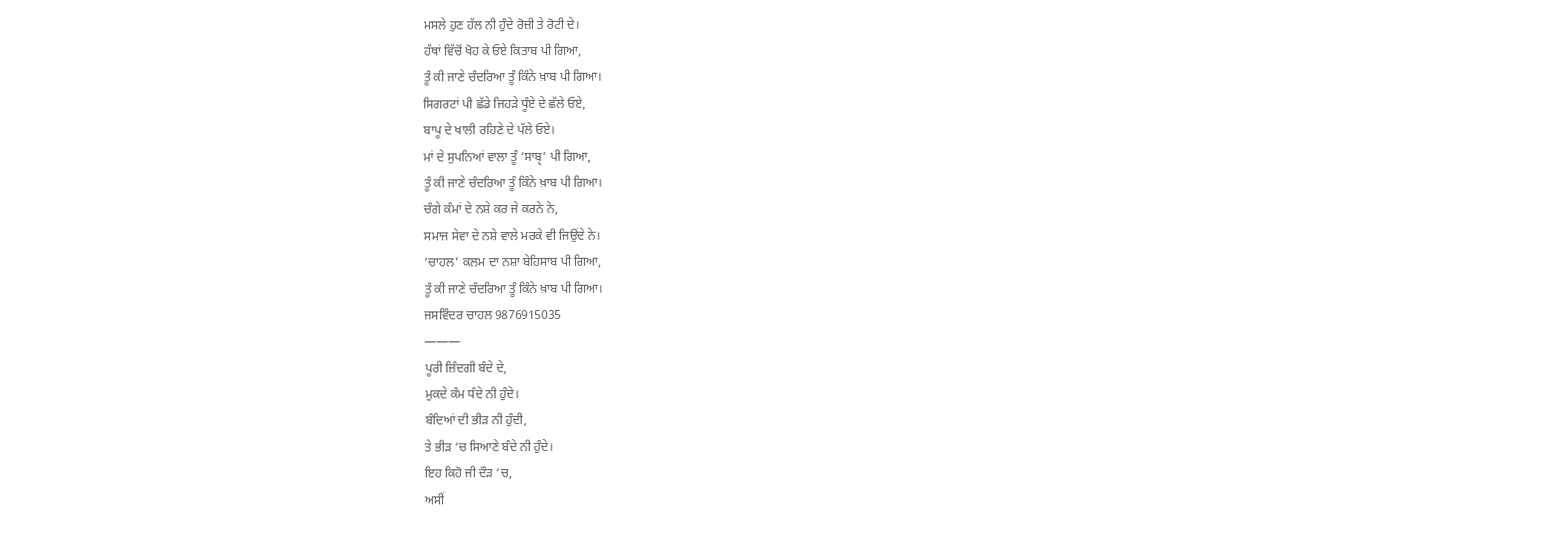ਮਸਲੇ ਹੁਣ ਹੱਲ ਨੀ ਹੁੰਦੇ ਰੋਜ਼ੀ ਤੇ ਰੋਟੀ ਦੇ।
ਹੱਥਾਂ ਵਿੱਚੋਂ ਖੋਹ ਕੇ ਓਏ ਕਿਤਾਬ ਪੀ ਗਿਆ,
ਤੂੰ ਕੀ ਜਾਣੇ ਚੰਦਰਿਆ ਤੂੰ ਕਿੰਨੇ ਖ਼ਾਬ ਪੀ ਗਿਆ।
ਸਿਗਰਟਾਂ ਪੀ ਛੱਡੇ ਜਿਹੜੇ ਧੂੰਏ ਦੇ ਛੱਲੇ ਓਏ,
ਬਾਪੂ ਦੇ ਖਾਲੀ ਰਹਿਣੇ ਦੇ ਪੱਲੇ ਓਏ।
ਮਾਂ ਦੇ ਸੁਪਨਿਆਂ ਵਾਲਾ ਤੂੰ ‘ਸਾਬੵ’ ਪੀ ਗਿਆ,
ਤੂੰ ਕੀ ਜਾਣੇ ਚੰਦਰਿਆ ਤੂੰ ਕਿੰਨੇ ਖ਼ਾਬ ਪੀ ਗਿਆ।
ਚੰਗੇ ਕੰਮਾਂ ਦੇ ਨਸ਼ੇ ਕਰ ਜੇ ਕਰਨੇ ਨੇ,
ਸਮਾਜ ਸੇਵਾ ਦੇ ਨਸ਼ੇ ਵਾਲੇ ਮਰਕੇ ਵੀ ਜਿਉਂਦੇ ਨੇ।
‘ਚਾਹਲ’ ਕਲਮ ਦਾ ਨਸ਼ਾ ਬੇਹਿਸਾਬ ਪੀ ਗਿਆ,
ਤੂੰ ਕੀ ਜਾਣੇ ਚੰਦਰਿਆ ਤੂੰ ਕਿੰਨੇ ਖ਼ਾਬ ਪੀ ਗਿਆ।
ਜਸਵਿੰਦਰ ਚਾਹਲ 9876915035
———
ਪੂਰੀ ਜ਼ਿੰਦਗੀ ਬੰਦੇ ਦੇ,
ਮੁਕਦੇ ਕੰਮ ਧੰਦੇ ਨੀ ਹੁੰਦੇ।
ਬੰਦਿਆਂ ਦੀ ਭੀੜ ਨੀ ਹੁੰਦੀ,
ਤੇ ਭੀੜ ‘ਚ ਸਿਆਣੇ ਬੰਦੇ ਨੀ ਹੁੰਦੇ।
ਇਹ ਕਿਹੋ ਜੀ ਦੌੜ ‘ਚ,
ਅਸੀਂ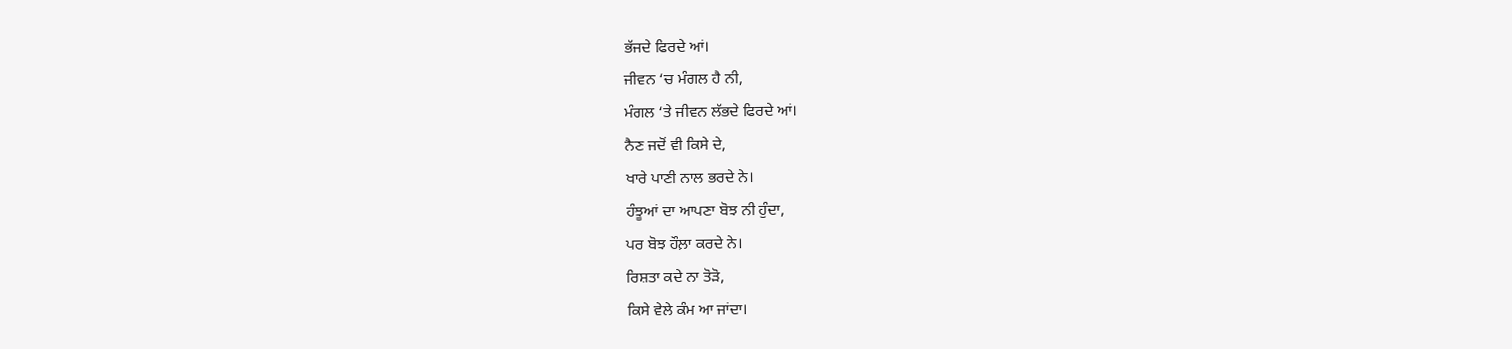ਭੱਜਦੇ ਫਿਰਦੇ ਆਂ।
ਜੀਵਨ ‘ਚ ਮੰਗਲ ਹੈ ਨੀ,
ਮੰਗਲ ‘ਤੇ ਜੀਵਨ ਲੱਭਦੇ ਫਿਰਦੇ ਆਂ।
ਨੈਣ ਜਦੋਂ ਵੀ ਕਿਸੇ ਦੇ,
ਖਾਰੇ ਪਾਣੀ ਨਾਲ ਭਰਦੇ ਨੇ।
ਹੰਝੂਆਂ ਦਾ ਆਪਣਾ ਬੋਝ ਨੀ ਹੁੰਦਾ,
ਪਰ ਬੋਝ ਹੌਲ਼ਾ ਕਰਦੇ ਨੇ।
ਰਿਸ਼ਤਾ ਕਦੇ ਨਾ ਤੋੜੋ,
ਕਿਸੇ ਵੇਲੇ ਕੰਮ ਆ ਜਾਂਦਾ।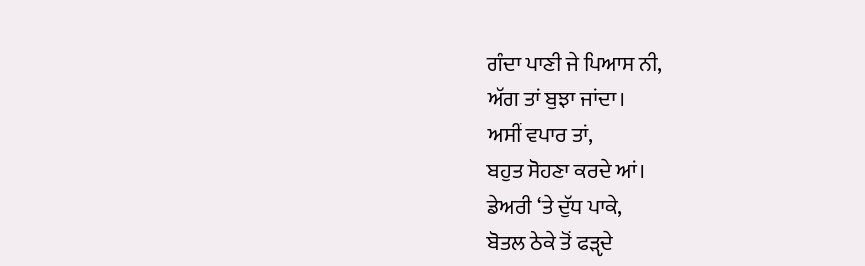ਗੰਦਾ ਪਾਣੀ ਜੇ ਪਿਆਸ ਨੀ,
ਅੱਗ ਤਾਂ ਬੁਝਾ ਜਾਂਦਾ।
ਅਸੀਂ ਵਪਾਰ ਤਾਂ,
ਬਹੁਤ ਸੋਹਣਾ ਕਰਦੇ ਆਂ।
ਡੇਅਰੀ ‘ਤੇ ਦੁੱਧ ਪਾਕੇ,
ਬੋਤਲ ਠੇਕੇ ਤੋਂ ਫੜੵਦੇ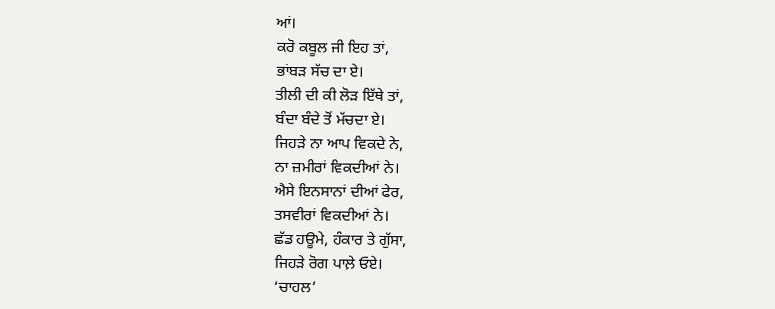ਆਂ।
ਕਰੋ ਕਬੂਲ ਜੀ ਇਹ ਤਾਂ,
ਭਾਂਬੜ ਸੱਚ ਦਾ ਏ।
ਤੀਲੀ ਦੀ ਕੀ ਲੋੜ ਇੱਥੇ ਤਾਂ,
ਬੰਦਾ ਬੰਦੇ ਤੋਂ ਮੱਚਦਾ ਏ।
ਜਿਹੜੇ ਨਾ ਆਪ ਵਿਕਦੇ ਨੇ,
ਨਾ ਜ਼ਮੀਰਾਂ ਵਿਕਦੀਆਂ ਨੇ।
ਐਸੇ ਇਨਸਾਨਾਂ ਦੀਆਂ ਫੇਰ,
ਤਸਵੀਰਾਂ ਵਿਕਦੀਆਂ ਨੇ।
ਛੱਡ ਹਊਮੇ, ਹੰਕਾਰ ਤੇ ਗੁੱਸਾ,
ਜਿਹੜੇ ਰੋਗ ਪਾਲ਼ੇ ਓਏ।
‘ਚਾਹਲ’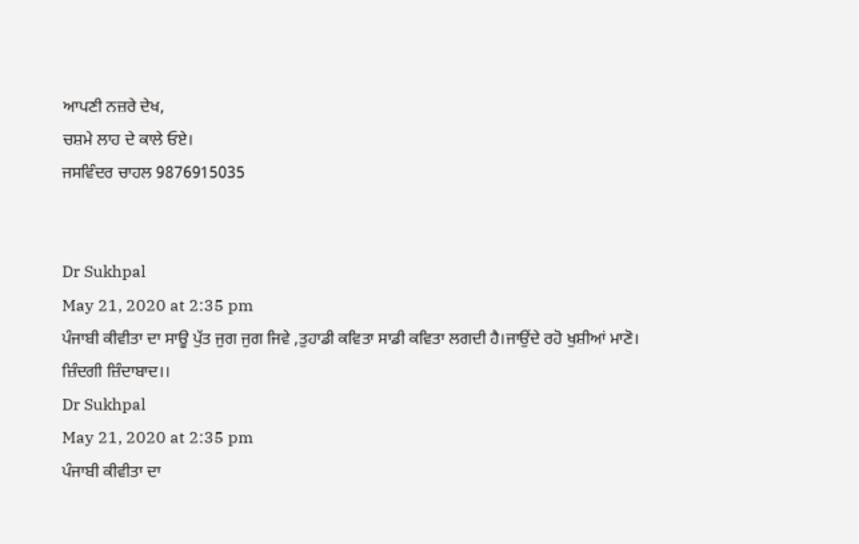ਆਪਣੀ ਨਜ਼ਰੇ ਦੇਖ,
ਚਸ਼ਮੇ ਲਾਹ ਦੇ ਕਾਲੇ ਓਏ।
ਜਸਵਿੰਦਰ ਚਾਹਲ 9876915035


Dr Sukhpal
May 21, 2020 at 2:35 pm
ਪੰਜਾਬੀ ਕੀਵੀਤਾ ਦਾ ਸਾਊ ਪੁੱਤ ਜੁਗ ਜੁਗ ਜਿਵੇ ,ਤੁਹਾਡੀ ਕਵਿਤਾ ਸਾਡੀ ਕਵਿਤਾ ਲਗਦੀ ਹੈ।ਜਾਉਂਦੇ ਰਹੋ ਖੁਸ਼ੀਆਂ ਮਾਣੋ। ਜ਼ਿੰਦਗੀ ਜ਼ਿੰਦਾਬਾਦ।।
Dr Sukhpal
May 21, 2020 at 2:35 pm
ਪੰਜਾਬੀ ਕੀਵੀਤਾ ਦਾ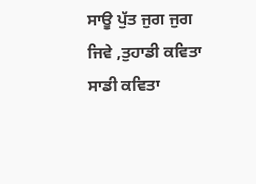ਸਾਊ ਪੁੱਤ ਜੁਗ ਜੁਗ ਜਿਵੇ ,ਤੁਹਾਡੀ ਕਵਿਤਾ ਸਾਡੀ ਕਵਿਤਾ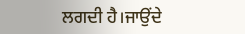ਲਗਦੀ ਹੈ।ਜਾਉਂਦੇ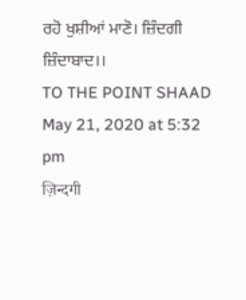ਰਹੋ ਖੁਸ਼ੀਆਂ ਮਾਣੋ। ਜ਼ਿੰਦਗੀ ਜ਼ਿੰਦਾਬਾਦ।।
TO THE POINT SHAAD
May 21, 2020 at 5:32 pm
ज़िन्दगी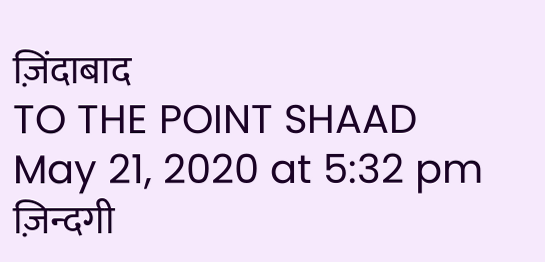ज़िंदाबाद
TO THE POINT SHAAD
May 21, 2020 at 5:32 pm
ज़िन्दगी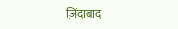ज़िंदाबाद